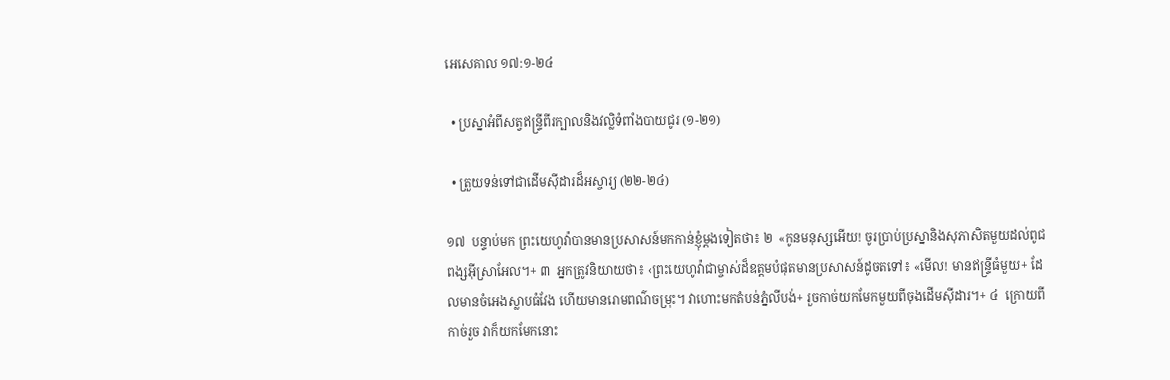អេសេគាល ១៧:១-២៤

  • ប្រស្នាអំពីសត្វឥន្ទ្រីពីរក្បាលនិងវល្លិទំពាំងបាយជូរ (១-២១)

  • ត្រួយទន់ទៅជាដើមស៊ីដារដ៏អស្ចារ្យ (២២-២៤)

១៧  បន្ទាប់មក ព្រះយេហូវ៉ាបានមានប្រសាសន៍មកកាន់ខ្ញុំម្ដងទៀតថា៖ ២  «កូនមនុស្សអើយ! ចូរប្រាប់ប្រស្នានិងសុភាសិតមួយដល់ពូជពង្សអ៊ីស្រាអែល។+ ៣  អ្នកត្រូវនិយាយថា៖ ‹ព្រះយេហូវ៉ាជាម្ចាស់ដ៏ឧត្ដមបំផុតមានប្រសាសន៍ដូចតទៅ៖ «មើល! មានឥន្ទ្រីធំមួយ+ ដែលមានចំអេងស្លាបធំវែង ហើយមានរោមពណ៌ចម្រុះ។ វាហោះមកតំបន់ភ្នំលីបង់+ រួចកាច់យកមែកមួយពីចុងដើមស៊ីដារ។+ ៤  ក្រោយពីកាច់រួច វាក៏យកមែកនោះ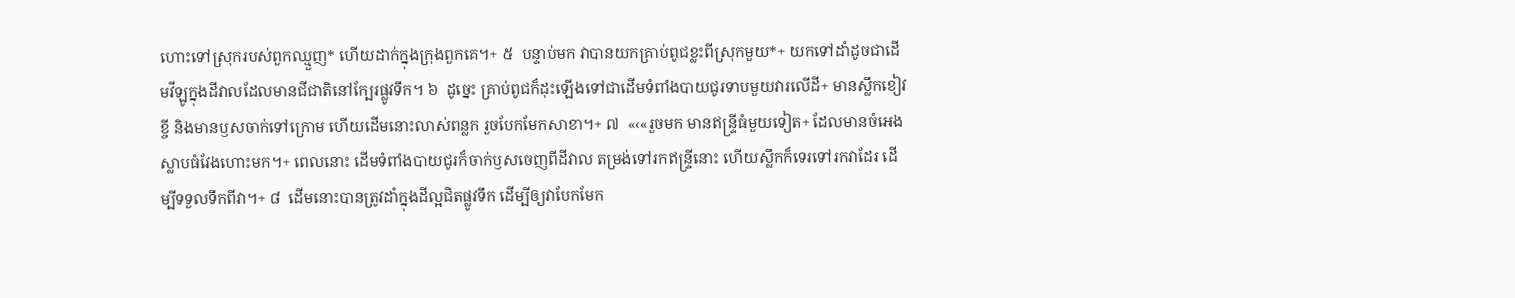ហោះទៅស្រុករបស់ពួកឈ្មួញ* ហើយដាក់ក្នុងក្រុងពួកគេ។+ ៥  បន្ទាប់មក វាបានយកគ្រាប់ពូជខ្លះពីស្រុកមួយ*+ យកទៅដាំដូចជាដើមវីឡូក្នុងដីវាលដែលមានជីជាតិនៅក្បែរផ្លូវទឹក។ ៦  ដូច្នេះ គ្រាប់ពូជក៏ដុះឡើងទៅជាដើមទំពាំងបាយជូរទាបមួយវារលើដី+ មានស្លឹកខៀវខ្ចី និងមានឫសចាក់ទៅក្រោម ហើយដើមនោះលាស់ពន្លក រួចបែកមែកសាខា។+ ៧  «‹«រួចមក មានឥន្ទ្រីធំមួយទៀត+ ដែលមានចំអេងស្លាបធំវែងហោះមក។+ ពេលនោះ ដើមទំពាំងបាយជូរក៏ចាក់ឫសចេញពីដីវាល តម្រង់ទៅរកឥន្ទ្រីនោះ ហើយស្លឹកក៏ទេរទៅរកវាដែរ ដើម្បីទទួលទឹកពីវា។+ ៨  ដើមនោះបានត្រូវដាំក្នុងដីល្អជិតផ្លូវទឹក ដើម្បីឲ្យវាបែកមែក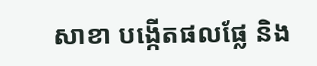សាខា បង្កើតផលផ្លែ និង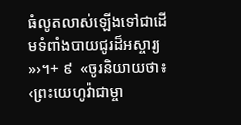ធំលូតលាស់ឡើងទៅជាដើមទំពាំងបាយជូរដ៏អស្ចារ្យ»›។+ ៩  «ចូរនិយាយថា៖ ‹ព្រះយេហូវ៉ាជាម្ចា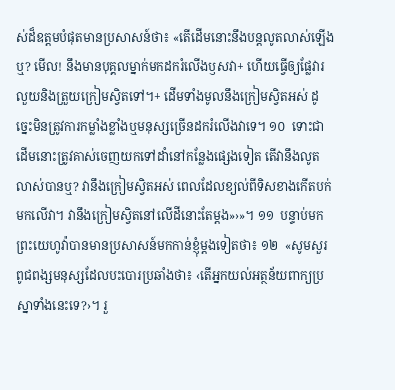ស់ដ៏ឧត្ដមបំផុតមានប្រសាសន៍ថា៖ «តើដើមនោះនឹងបន្តលូតលាស់ឡើងឬ? មើល! នឹងមានបុគ្គលម្នាក់មកដករំលើងឫសវា+ ហើយធ្វើឲ្យផ្លែវារលួយនិងត្រួយក្រៀមស្វិតទៅ។+ ដើមទាំងមូលនឹងក្រៀមស្វិតអស់ ដូច្នេះមិនត្រូវការកម្លាំងខ្លាំងឬមនុស្សច្រើនដករំលើងវាទេ។ ១០  ទោះជាដើមនោះត្រូវគាស់ចេញយកទៅដាំនៅកន្លែងផ្សេងទៀត តើវានឹងលូតលាស់បានឬ? វានឹងក្រៀមស្វិតអស់ ពេលដែលខ្យល់ពីទិសខាងកើតបក់មកលើវា។ វានឹងក្រៀមស្វិតនៅលើដីនោះតែម្ដង»›»។ ១១  បន្ទាប់មក ព្រះយេហូវ៉ាបានមានប្រសាសន៍មកកាន់ខ្ញុំម្ដងទៀតថា៖ ១២  «សូមសួរពូជពង្សមនុស្សដែលបះបោរប្រឆាំងថា៖ ‹តើអ្នកយល់អត្ថន័យពាក្យប្រស្នាទាំងនេះទេ?›។ រួ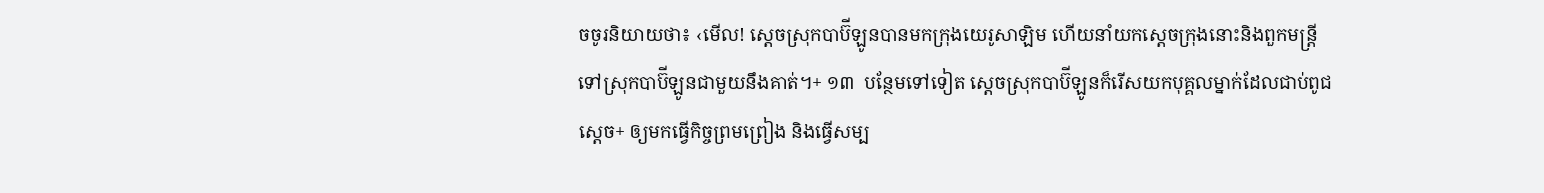ចចូរនិយាយថា៖ ‹មើល! ស្ដេចស្រុកបាប៊ីឡូនបានមកក្រុងយេរូសាឡិម ហើយនាំយកស្ដេចក្រុងនោះនិងពួកមន្ត្រី ទៅស្រុកបាប៊ីឡូនជាមួយនឹងគាត់។+ ១៣  បន្ថែមទៅទៀត ស្ដេចស្រុកបាប៊ីឡូនក៏រើសយកបុគ្គលម្នាក់ដែលជាប់ពូជស្ដេច+ ឲ្យមកធ្វើកិច្ចព្រមព្រៀង និងធ្វើសម្ប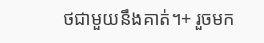ថជាមួយនឹងគាត់។+ រួចមក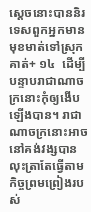ស្ដេចនោះបាននិរទេសពួកអ្នកមានមុខមាត់ទៅស្រុកគាត់+ ១៤  ដើម្បីបន្ទាបរាជាណាចក្រនោះកុំឲ្យងើបឡើងបាន។ រាជាណាចក្រនោះអាចនៅគង់វង្សបាន លុះត្រាតែធ្វើតាមកិច្ចព្រមព្រៀងរបស់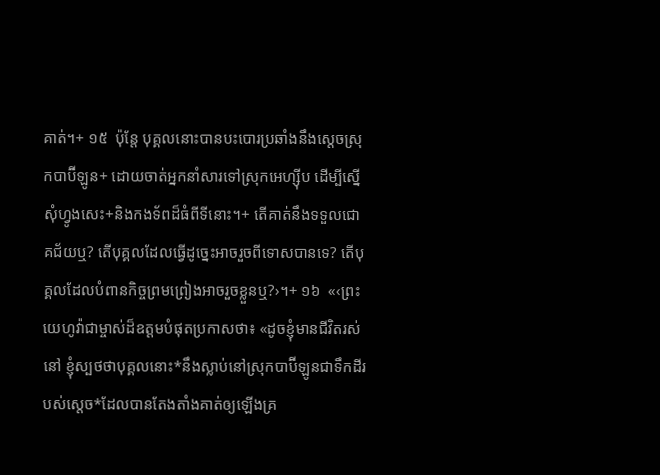គាត់។+ ១៥  ប៉ុន្តែ បុគ្គលនោះបានបះបោរប្រឆាំងនឹងស្ដេចស្រុកបាប៊ីឡូន+ ដោយចាត់អ្នកនាំសារទៅស្រុកអេហ្ស៊ីប ដើម្បីស្នើសុំហ្វូងសេះ+និងកងទ័ពដ៏ធំពីទីនោះ។+ តើគាត់នឹងទទួលជោគជ័យឬ? តើបុគ្គលដែលធ្វើដូច្នេះអាចរួចពីទោសបានទេ? តើបុគ្គលដែលបំពានកិច្ចព្រមព្រៀងអាចរួចខ្លួនឬ?›។+ ១៦  «‹ព្រះយេហូវ៉ាជាម្ចាស់ដ៏ឧត្ដមបំផុតប្រកាសថា៖ «ដូចខ្ញុំមានជីវិតរស់នៅ ខ្ញុំស្បថថាបុគ្គលនោះ*នឹងស្លាប់នៅស្រុកបាប៊ីឡូនជាទឹកដីរបស់ស្ដេច*ដែលបានតែងតាំងគាត់ឲ្យឡើងគ្រ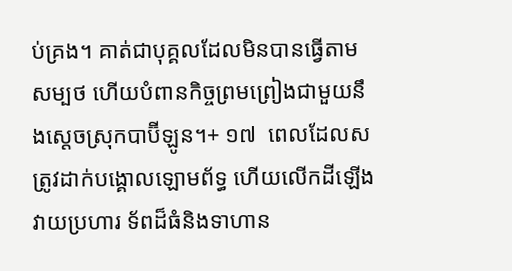ប់គ្រង។ គាត់ជាបុគ្គលដែលមិនបានធ្វើតាមសម្បថ ហើយបំពានកិច្ចព្រមព្រៀងជាមួយនឹងស្ដេចស្រុកបាប៊ីឡូន។+ ១៧  ពេលដែលសត្រូវដាក់បង្គោលឡោមព័ទ្ធ ហើយលើកដីឡើងវាយប្រហារ ទ័ពដ៏ធំនិងទាហាន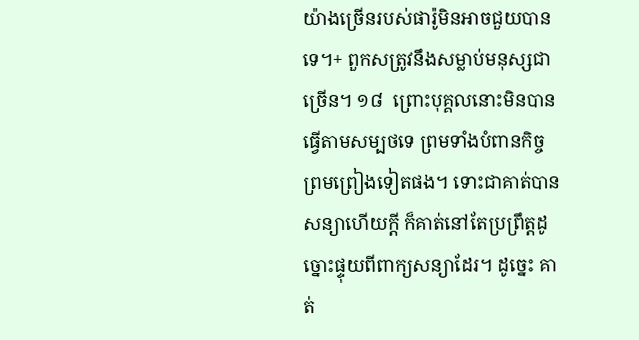យ៉ាងច្រើនរបស់ផារ៉ូមិនអាចជួយបានទេ។+ ពួកសត្រូវនឹងសម្លាប់មនុស្សជាច្រើន។ ១៨  ព្រោះបុគ្គលនោះមិនបានធ្វើតាមសម្បថទេ ព្រមទាំងបំពានកិច្ចព្រមព្រៀងទៀតផង។ ទោះជាគាត់បានសន្យាហើយក្ដី ក៏គាត់នៅតែប្រព្រឹត្តដូច្នោះផ្ទុយពីពាក្យសន្យាដែរ។ ដូច្នេះ គាត់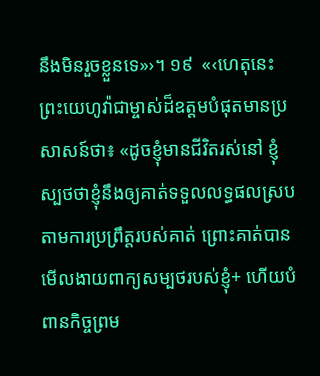នឹងមិនរួចខ្លួនទេ»›។ ១៩  «‹ហេតុនេះ ព្រះយេហូវ៉ាជាម្ចាស់ដ៏ឧត្ដមបំផុតមានប្រសាសន៍ថា៖ «ដូចខ្ញុំមានជីវិតរស់នៅ ខ្ញុំស្បថថាខ្ញុំនឹងឲ្យគាត់ទទួលលទ្ធផលស្របតាមការប្រព្រឹត្តរបស់គាត់ ព្រោះគាត់បានមើលងាយពាក្យសម្បថរបស់ខ្ញុំ+ ហើយបំពានកិច្ចព្រម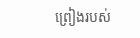ព្រៀងរបស់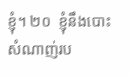ខ្ញុំ។ ២០  ខ្ញុំនឹងបោះសំណាញ់រប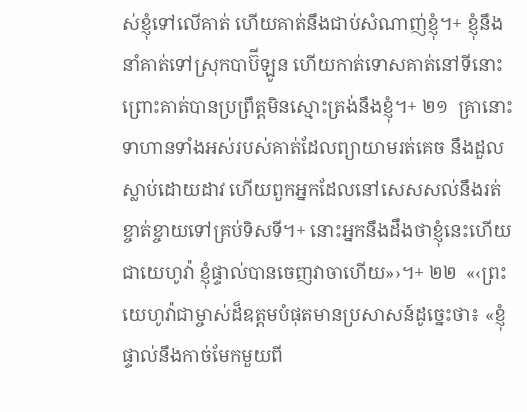ស់ខ្ញុំទៅលើគាត់ ហើយគាត់នឹងជាប់សំណាញ់ខ្ញុំ។+ ខ្ញុំនឹងនាំគាត់ទៅស្រុកបាប៊ីឡូន ហើយកាត់ទោសគាត់នៅទីនោះ ព្រោះគាត់បានប្រព្រឹត្តមិនស្មោះត្រង់នឹងខ្ញុំ។+ ២១  គ្រានោះ ទាហានទាំងអស់របស់គាត់ដែលព្យាយាមរត់គេច នឹងដួលស្លាប់ដោយដាវ ហើយពួកអ្នកដែលនៅសេសសល់នឹងរត់ខ្ចាត់ខ្ចាយទៅគ្រប់ទិសទី។+ នោះអ្នកនឹងដឹងថាខ្ញុំនេះហើយជាយេហូវ៉ា ខ្ញុំផ្ទាល់បានចេញវាចាហើយ»›។+ ២២  «‹ព្រះយេហូវ៉ាជាម្ចាស់ដ៏ឧត្ដមបំផុតមានប្រសាសន៍ដូច្នេះថា៖ «ខ្ញុំផ្ទាល់នឹងកាច់មែកមួយពី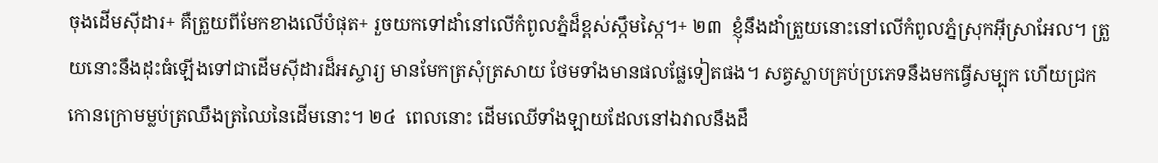ចុងដើមស៊ីដារ+ គឺត្រួយពីមែកខាងលើបំផុត+ រួចយកទៅដាំនៅលើកំពូលភ្នំដ៏ខ្ពស់ស្កឹមស្កៃ។+ ២៣  ខ្ញុំនឹងដាំត្រួយនោះនៅលើកំពូលភ្នំស្រុកអ៊ីស្រាអែល។ ត្រួយនោះនឹងដុះធំឡើងទៅជាដើមស៊ីដារដ៏អស្ចារ្យ មានមែកត្រសុំត្រសាយ ថែមទាំងមានផលផ្លែទៀតផង។ សត្វស្លាបគ្រប់ប្រភេទនឹងមកធ្វើសម្បុក ហើយជ្រកកោនក្រោមម្លប់ត្រឈឹងត្រឈៃនៃដើមនោះ។ ២៤  ពេលនោះ ដើមឈើទាំងឡាយដែលនៅឯវាលនឹងដឹ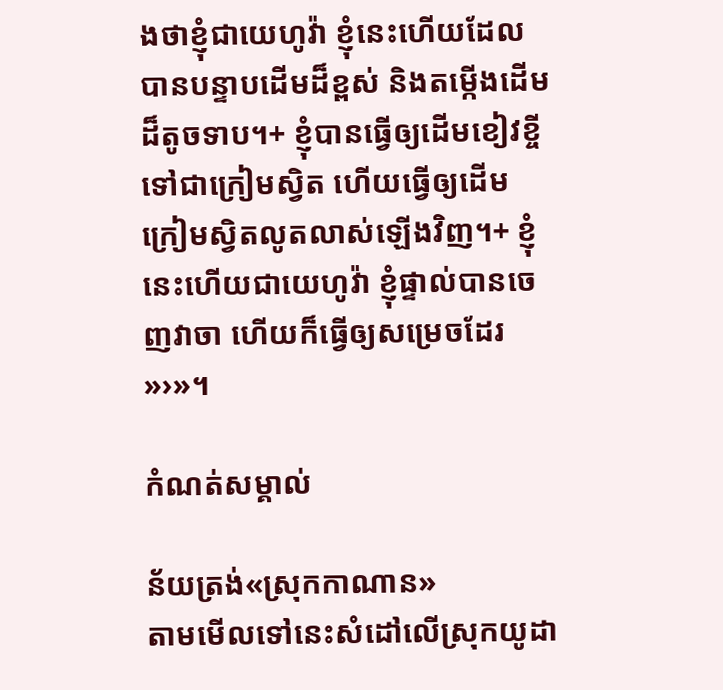ងថាខ្ញុំជាយេហូវ៉ា ខ្ញុំនេះហើយដែលបានបន្ទាបដើមដ៏ខ្ពស់ និងតម្កើងដើមដ៏តូចទាប។+ ខ្ញុំបានធ្វើឲ្យដើមខៀវខ្ចីទៅជាក្រៀមស្វិត ហើយធ្វើឲ្យដើមក្រៀមស្វិតលូតលាស់ឡើងវិញ។+ ខ្ញុំនេះហើយជាយេហូវ៉ា ខ្ញុំផ្ទាល់បានចេញវាចា ហើយក៏ធ្វើឲ្យសម្រេចដែរ»›»។

កំណត់សម្គាល់

ន័យត្រង់«ស្រុកកាណាន»
តាមមើលទៅនេះសំដៅលើស្រុកយូដា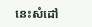នេះសំដៅ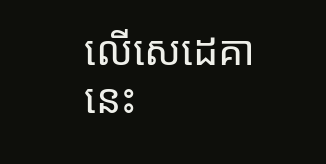លើសេដេគា
នេះ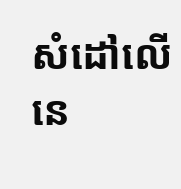សំដៅលើនេ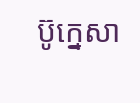ប៊ូក្នេសា